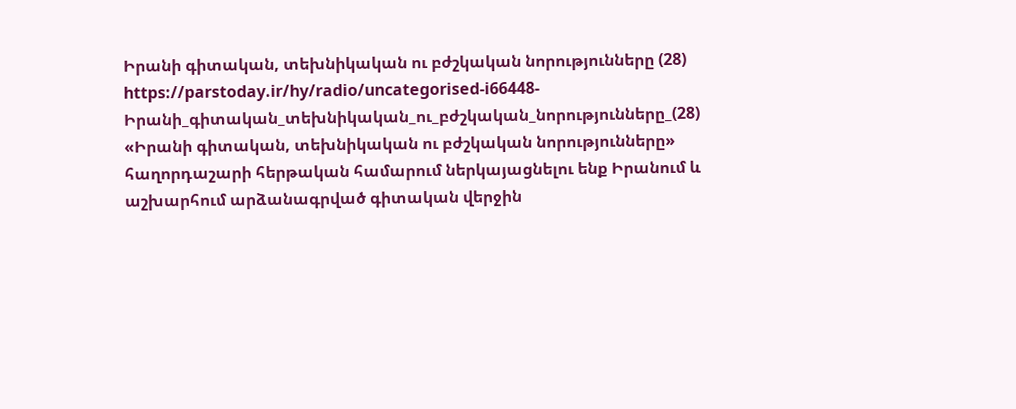Իրանի գիտական, տեխնիկական ու բժշկական նորությունները (28)
https://parstoday.ir/hy/radio/uncategorised-i66448-Իրանի_գիտական_տեխնիկական_ու_բժշկական_նորությունները_(28)
«Իրանի գիտական, տեխնիկական ու բժշկական նորությունները» հաղորդաշարի հերթական համարում ներկայացնելու ենք Իրանում և աշխարհում արձանագրված գիտական վերջին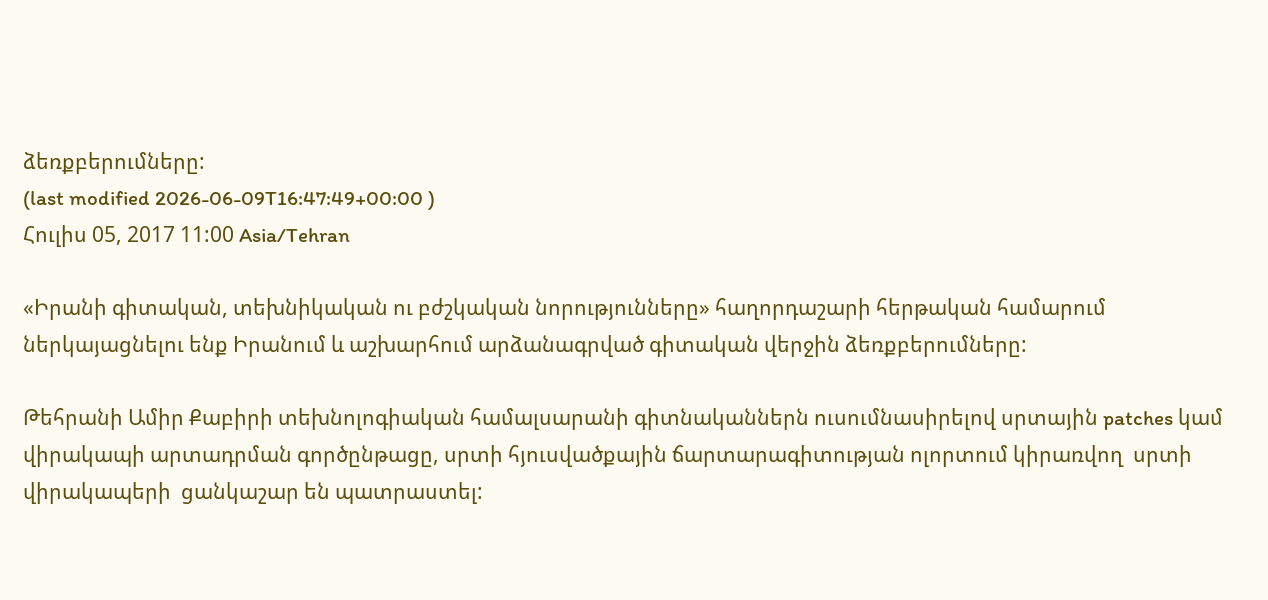ձեռքբերումները:
(last modified 2026-06-09T16:47:49+00:00 )
Հուլիս 05, 2017 11:00 Asia/Tehran

«Իրանի գիտական, տեխնիկական ու բժշկական նորությունները» հաղորդաշարի հերթական համարում ներկայացնելու ենք Իրանում և աշխարհում արձանագրված գիտական վերջին ձեռքբերումները:

Թեհրանի Ամիր Քաբիրի տեխնոլոգիական համալսարանի գիտնականներն ուսումնասիրելով սրտային patches կամ վիրակապի արտադրման գործընթացը, սրտի հյուսվածքային ճարտարագիտության ոլորտում կիրառվող  սրտի վիրակապերի  ցանկաշար են պատրաստել: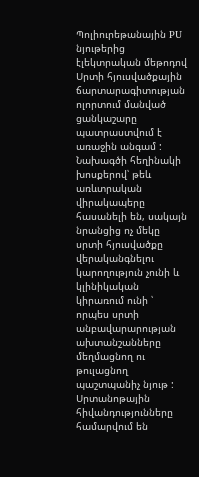Պոլիուրեթանային PU նյութերից էլեկտրական մեթոդով Սրտի հյուսվածքային ճարտարագիտության ոլորտում մանված ցանկաշարը պատրաստվում է առաջին անգամ : Նախագծի հեղինակի խոսքերով՝ թեև առևտրական վիրակապերը հասանելի են, սակայն նրանցից ոչ մեկը սրտի հյուսվածքը վերականգնելու կարողություն չունի և կլինիկական կիրառում ունի ՝ որպես սրտի անբավարարության ախտանշանները մեղմացնող ու թուլացնող պաշտպանիչ նյութ : Սրտանոթային հիվանդությունները համարվում են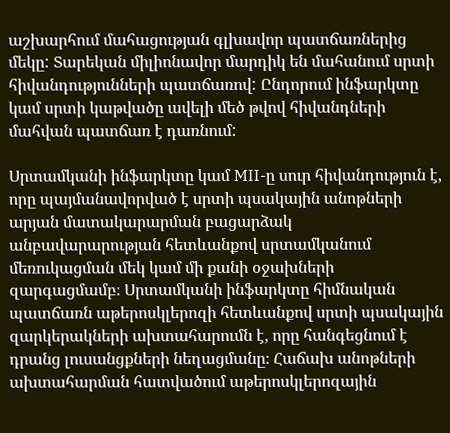աշխարհում մահացության գլխավոր պատճառներից մեկը: Տարեկան միլիոնավոր մարդիկ են մահանում սրտի հիվանդությունների պատճառով: Ընդորում ինֆարկտը կամ սրտի կաթվածը ավելի մեծ թվով հիվանդների մահվան պատճառ է դառնում:

Սրտամկանի ինֆարկտը կամ MII-ը սուր հիվանդություն է, որը պայմանավորված է սրտի պսակային անոթների արյան մատակարարման բացարձակ անբավարարության հետևանքով սրտամկանում մեռուկացման մեկ կամ մի քանի օջախների զարգացմամբ։ Սրտամկանի ինֆարկտը հիմնական պատճառն աթերոսկլերոզի հետևանքով սրտի պսակային զարկերակների ախտահարումն է, որը հանգեցնում է դրանց լուսանցքների նեղացմանը։ Հաճախ անոթների ախտահարման հատվածում աթերոսկլերոզային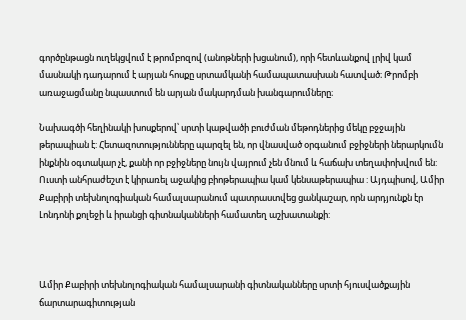գործընթացն ուղեկցվում է թրոմբոզով (անոթների խցանում), որի հետևանքով լրիվ կամ մասնակի դադարում է արյան հոսքը սրտամկանի համապատասխան հատված։ Թրոմբի առաջացմանը նպաստում են արյան մակարդման խանգարումները։

Նախագծի հեղինակի խոսքերով՝ սրտի կաթվածի բուժման մեթոդներից մեկը բջջային թերապիան է: Հետազոտությունները պարզել են, որ վնասված օրգանում բջիջների ներարկումն ինքնին օգտակար չէ, քանի որ բջիջները նույն վայրում չեն մնում և հաճախ տեղափոխվում են: Ուստի անհրաժեշտ է կիրառել աջակից բիոթերապիա կամ կենսաթերապիա : Այդպիսով, Ամիր Քաբիրի տեխնոլոգիական համալսարանում պատրաստվեց ցանկաշար, որն արդյունքն էր Լոնդոնի քոլեջի և իրանցի գիտնականների համատեղ աշխատանքի:



Ամիր Քաբիրի տեխնոլոգիական համալսարանի գիտնականները սրտի հյուսվածքային ճարտարագիտության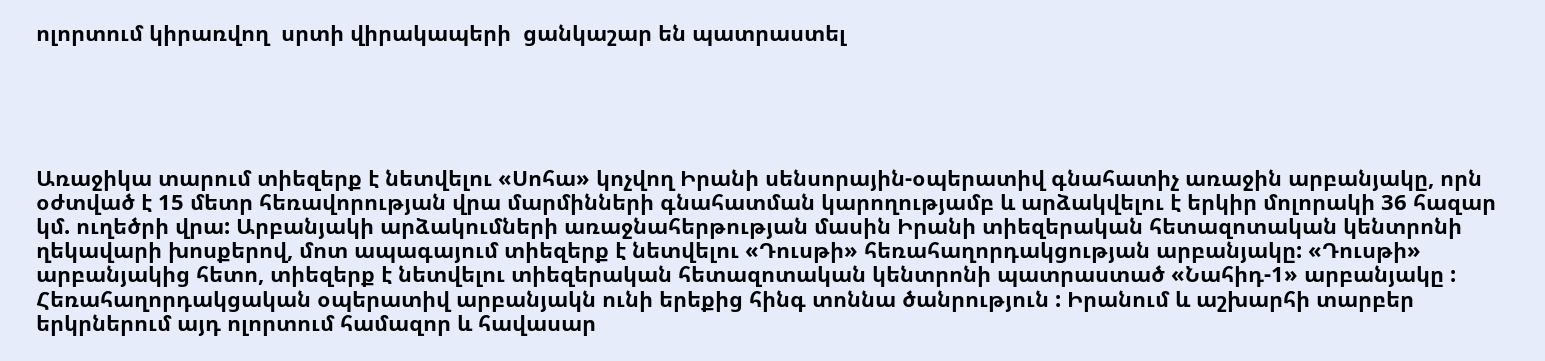ոլորտում կիրառվող  սրտի վիրակապերի  ցանկաշար են պատրաստել





Առաջիկա տարում տիեզերք է նետվելու «Սոհա» կոչվող Իրանի սենսորային-օպերատիվ գնահատիչ առաջին արբանյակը, որն օժտված է 15 մետր հեռավորության վրա մարմինների գնահատման կարողությամբ և արձակվելու է երկիր մոլորակի 36 հազար կմ. ուղեծրի վրա: Արբանյակի արձակումների առաջնահերթության մասին Իրանի տիեզերական հետազոտական կենտրոնի ղեկավարի խոսքերով, մոտ ապագայում տիեզերք է նետվելու «Դուսթի» հեռահաղորդակցության արբանյակը: «Դուսթի» արբանյակից հետո, տիեզերք է նետվելու տիեզերական հետազոտական կենտրոնի պատրաստած «Նահիդ-1» արբանյակը : Հեռահաղորդակցական օպերատիվ արբանյակն ունի երեքից հինգ տոննա ծանրություն : Իրանում և աշխարհի տարբեր երկրներում այդ ոլորտում համազոր և հավասար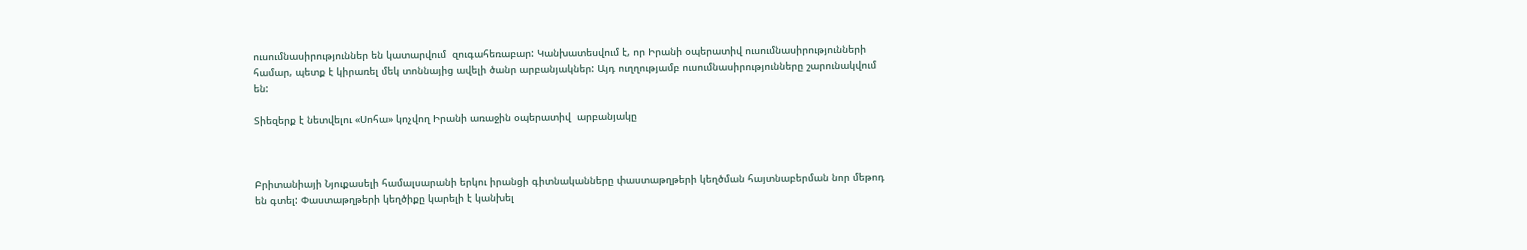ուսումնասիրություններ են կատարվում  զուգահեռաբար: Կանխատեսվում է, որ Իրանի օպերատիվ ուսումնասիրությունների համար, պետք է կիրառել մեկ տոննայից ավելի ծանր արբանյակներ: Այդ ուղղությամբ ուսումնասիրությունները շարունակվում են:

Տիեզերք է նետվելու «Սոհա» կոչվող Իրանի առաջին օպերատիվ  արբանյակը



Բրիտանիայի Նյուքասելի համալսարանի երկու իրանցի գիտնականները փաստաթղթերի կեղծման հայտնաբերման նոր մեթոդ են գտել: Փաստաթղթերի կեղծիքը կարելի է կանխել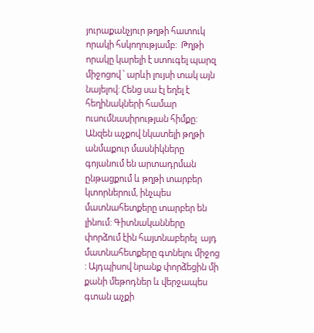յուրաքանչյուր թղթի հատուկ որակի հսկողությամբ:  Թղթի որակը կարելի է ստուգել պարզ միջոցով ՝ արևի լույսի տակ այն նայելով: Հենց սա էլ եղել է հեղինակների համար ուսումնասիրության հիմքը: Անզեն աչքով նկատելի թղթի անմաքուր մասնիկները գոյանում են արտադրման ընթացքում և թղթի տարբեր կտորներում, ինչպես մատնահետքերը տարբեր են լինում: Գիտնականները փորձում էին հայտնաբերել  այդ մատնահետքերը գտնելու միջոց : Այդպիսով նրանք փորձեցին մի քանի մեթոդներ և վերջապես գտան աչքի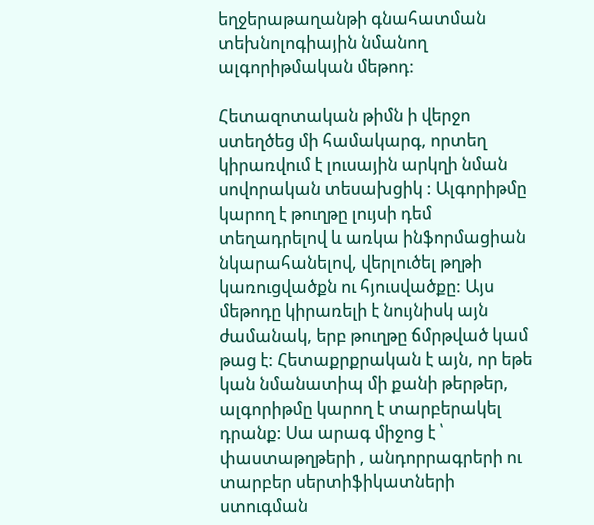եղջերաթաղանթի գնահատման տեխնոլոգիային նմանող  ալգորիթմական մեթոդ:

Հետազոտական թիմն ի վերջո ստեղծեց մի համակարգ, որտեղ կիրառվում է լուսային արկղի նման սովորական տեսախցիկ : Ալգորիթմը կարող է թուղթը լույսի դեմ տեղադրելով և առկա ինֆորմացիան նկարահանելով, վերլուծել թղթի կառուցվածքն ու հյուսվածքը: Այս մեթոդը կիրառելի է նույնիսկ այն ժամանակ, երբ թուղթը ճմրթված կամ թաց է: Հետաքրքրական է այն, որ եթե կան նմանատիպ մի քանի թերթեր, ալգորիթմը կարող է տարբերակել դրանք: Սա արագ միջոց է ՝ փաստաթղթերի , անդորրագրերի ու տարբեր սերտիֆիկատների ստուգման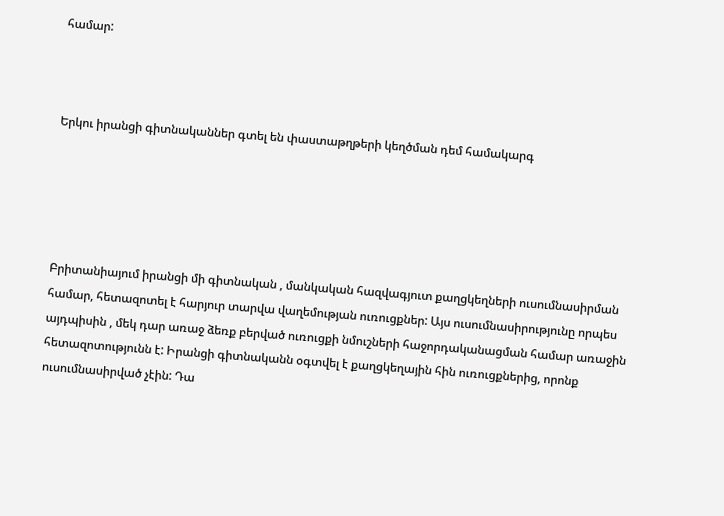համար:



Երկու իրանցի գիտնականներ գտել են փաստաթղթերի կեղծման դեմ համակարգ





Բրիտանիայում իրանցի մի գիտնական , մանկական հազվագյուտ քաղցկեղների ուսումնասիրման համար, հետազոտել է հարյուր տարվա վաղեմության ուռուցքներ: Այս ուսումնասիրությունը որպես այդպիսին , մեկ դար առաջ ձեռք բերված ուռուցքի նմուշների հաջորդականացման համար առաջին հետազոտությունն է: Իրանցի գիտնականն օգտվել է քաղցկեղային հին ուռուցքներից, որոնք ուսումնասիրված չէին: Դա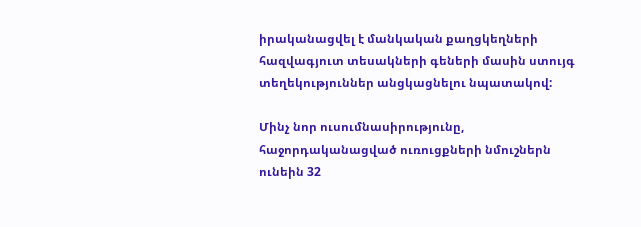իրականացվել է մանկական քաղցկեղների հազվագյուտ տեսակների գեների մասին ստույգ տեղեկություններ անցկացնելու նպատակով:

Մինչ նոր ուսումնասիրությունը, հաջորդականացված ուռուցքների նմուշներն ունեին 32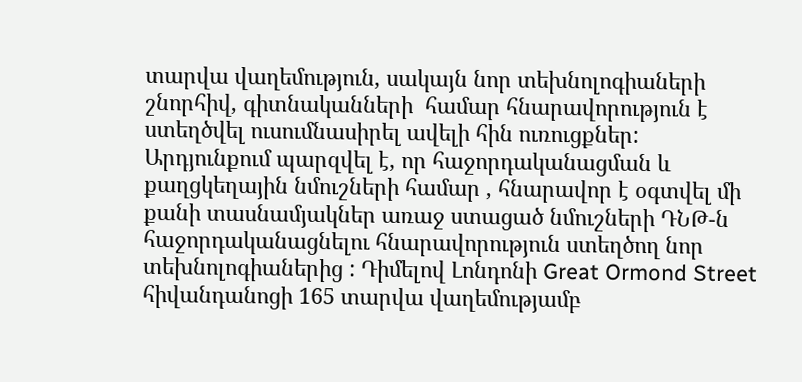տարվա վաղեմություն, սակայն նոր տեխնոլոգիաների շնորհիվ, գիտնականների  համար հնարավորություն է ստեղծվել ուսումնասիրել ավելի հին ուռուցքներ: Արդյունքում պարզվել է, որ հաջորդականացման և քաղցկեղային նմուշների համար , հնարավոր է օգտվել մի քանի տասնամյակներ առաջ ստացած նմուշների ԴՆԹ-ն հաջորդականացնելու հնարավորություն ստեղծող նոր տեխնոլոգիաներից : Դիմելով Լոնդոնի Great Ormond Street հիվանդանոցի 165 տարվա վաղեմությամբ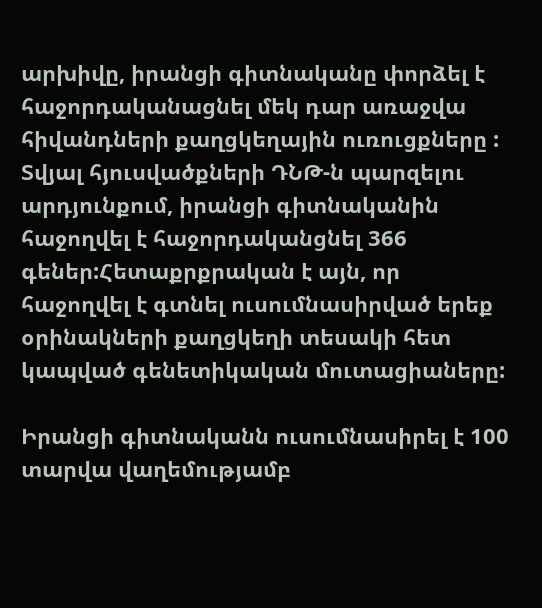արխիվը, իրանցի գիտնականը փորձել է հաջորդականացնել մեկ դար առաջվա հիվանդների քաղցկեղային ուռուցքները : Տվյալ հյուսվածքների ԴՆԹ-ն պարզելու արդյունքում, իրանցի գիտնականին հաջողվել է հաջորդականցնել 366 գեներ:Հետաքրքրական է այն, որ հաջողվել է գտնել ուսումնասիրված երեք օրինակների քաղցկեղի տեսակի հետ կապված գենետիկական մուտացիաները:

Իրանցի գիտնականն ուսումնասիրել է 100 տարվա վաղեմությամբ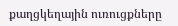քաղցկեղային ուռուցքները